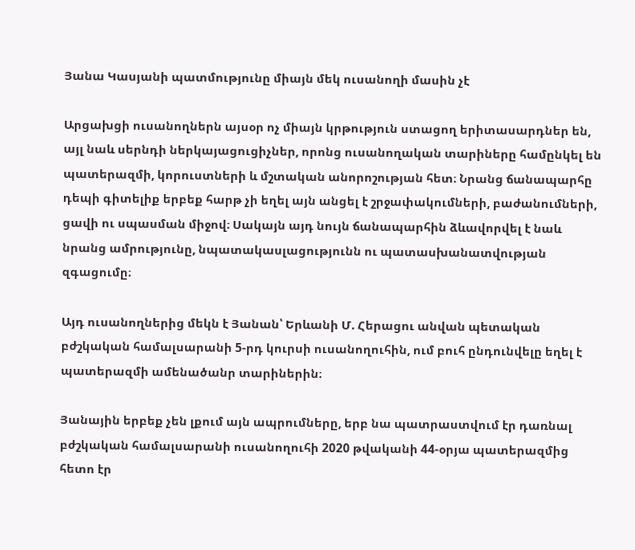Յանա Կասյանի պատմությունը միայն մեկ ուսանողի մասին չէ

Արցախցի ուսանողներն այսօր ոչ միայն կրթություն ստացող երիտասարդներ են, այլ նաև սերնդի ներկայացուցիչներ, որոնց ուսանողական տարիները համընկել են պատերազմի, կորուստների և մշտական անորոշության հետ։ Նրանց ճանապարհը դեպի գիտելիք երբեք հարթ չի եղել այն անցել է շրջափակումների, բաժանումների, ցավի ու սպասման միջով։ Սակայն այդ նույն ճանապարհին ձևավորվել է նաև նրանց ամրությունը, նպատակասլացությունն ու պատասխանատվության զգացումը։

Այդ ուսանողներից մեկն է Յանան՝ Երևանի Մ. Հերացու անվան պետական բժշկական համալսարանի 5-րդ կուրսի ուսանողուհին, ում բուհ ընդունվելը եղել է պատերազմի ամենածանր տարիներին։

Յանային երբեք չեն լքում այն ապրումները, երբ նա պատրաստվում էր դառնալ բժշկական համալսարանի ուսանողուհի 2020 թվականի 44-օրյա պատերազմից հետո էր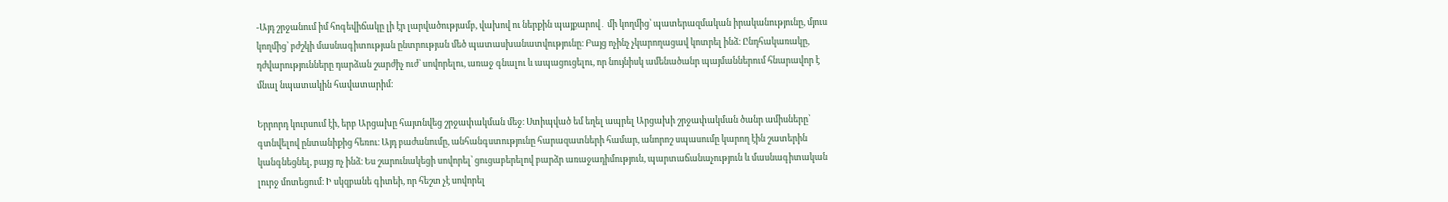-Այդ շրջանում իմ հոգեվիճակը լի էր լարվածությամբ, վախով ու ներքին պայքարով․ մի կողմից՝ պատերազմական իրականությունը, մյուս կողմից՝ բժշկի մասնագիտության ընտրության մեծ պատասխանատվությունը։ Բայց ոչինչ չկարողացավ կոտրել ինձ։ Ընդհակառակը, դժվարությունները դարձան շարժիչ ուժ՝ սովորելու, առաջ գնալու և ապացուցելու, որ նույնիսկ ամենածանր պայմաններում հնարավոր է մնալ նպատակին հավատարիմ։

Երրորդ կուրսում էի, երբ Արցախը հայտնվեց շրջափակման մեջ։ Ստիպված եմ եղել ապրել Արցախի շրջափակման ծանր ամիսները՝ գտնվելով ընտանիքից հեռու։ Այդ բաժանումը, անհանգստությունը հարազատների համար, անորոշ սպասումը կարող էին շատերին կանգնեցնել, բայց ոչ ինձ։ Ես շարունակեցի սովորել՝ ցուցաբերելով բարձր առաջադիմություն, պարտաճանաչություն և մասնագիտական լուրջ մոտեցում։ Ի սկզբանե գիտեի, որ հեշտ չէ սովորել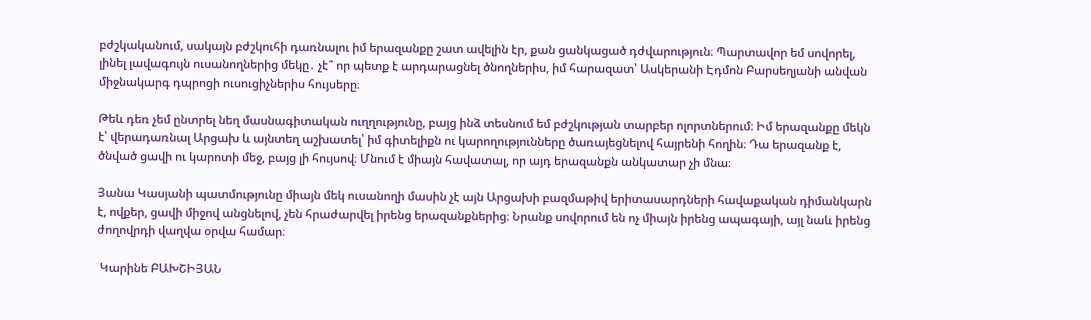բժշկականում, սակայն բժշկուհի դառնալու իմ երազանքը շատ ավելին էր, քան ցանկացած դժվարություն։ Պարտավոր եմ սովորել, լինել լավագույն ուսանողներից մեկը․ չէ՞ որ պետք է արդարացնել ծնողներիս, իմ հարազատ՝ Ասկերանի Էդմոն Բարսեղյանի անվան միջնակարգ դպրոցի ուսուցիչներիս հույսերը։

Թեև դեռ չեմ ընտրել նեղ մասնագիտական ուղղությունը, բայց ինձ տեսնում եմ բժշկության տարբեր ոլորտներում։ Իմ երազանքը մեկն է՝ վերադառնալ Արցախ և այնտեղ աշխատել՝ իմ գիտելիքն ու կարողությունները ծառայեցնելով հայրենի հողին։ Դա երազանք է, ծնված ցավի ու կարոտի մեջ, բայց լի հույսով։ Մնում է միայն հավատալ, որ այդ երազանքն անկատար չի մնա։

Յանա Կասյանի պատմությունը միայն մեկ ուսանողի մասին չէ այն Արցախի բազմաթիվ երիտասարդների հավաքական դիմանկարն է, ովքեր, ցավի միջով անցնելով, չեն հրաժարվել իրենց երազանքներից։ Նրանք սովորում են ոչ միայն իրենց ապագայի, այլ նաև իրենց ժողովրդի վաղվա օրվա համար։

 Կարինե ԲԱԽՇԻՅԱՆ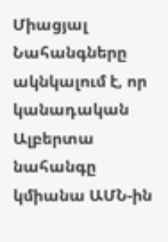Միացյալ Նահանգները ակնկալում է, որ կանադական Ալբերտա նահանգը կմիանա ԱՄՆ-ին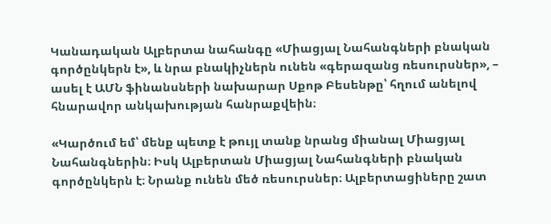Կանադական Ալբերտա նահանգը «Միացյալ Նահանգների բնական գործընկերն է», և նրա բնակիչներն ունեն «գերազանց ռեսուրսներ», – ասել է ԱՄՆ ֆինանսների նախարար Սքոթ Բեսենթը՝ հղում անելով հնարավոր անկախության հանրաքվեին։

«Կարծում եմ՝ մենք պետք է թույլ տանք նրանց միանալ Միացյալ Նահանգներին։ Իսկ Ալբերտան Միացյալ Նահանգների բնական գործընկերն է։ Նրանք ունեն մեծ ռեսուրսներ։ Ալբերտացիները շատ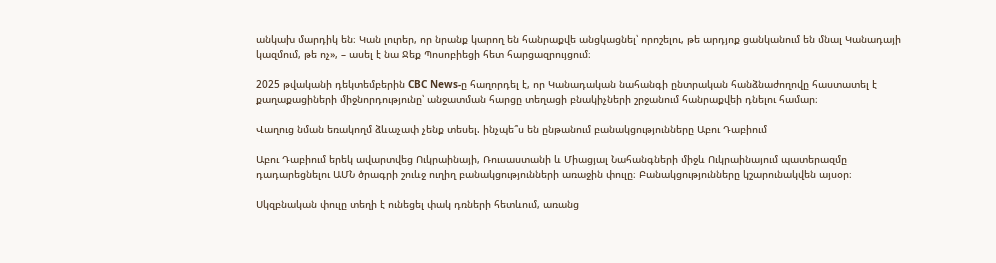անկախ մարդիկ են։ Կան լուրեր, որ նրանք կարող են հանրաքվե անցկացնել՝ որոշելու, թե արդյոք ցանկանում են մնալ Կանադայի կազմում, թե ոչ», – ասել է նա Ջեք Պոսոբիեցի հետ հարցազրույցում։

2025 թվականի դեկտեմբերին CBC News-ը հաղորդել է, որ Կանադական նահանգի ընտրական հանձնաժողովը հաստատել է քաղաքացիների միջնորդությունը՝ անջատման հարցը տեղացի բնակիչների շրջանում հանրաքվեի դնելու համար։

Վաղուց նման եռակողմ ձևաչափ չենք տեսել. ինչպե՞ս են ընթանում բանակցությունները Աբու Դաբիում

Աբու Դաբիում երեկ ավարտվեց Ուկրաինայի, Ռուսաստանի և Միացյալ Նահանգների միջև Ուկրաինայում պատերազմը դադարեցնելու ԱՄՆ ծրագրի շուևջ ուղիղ բանակցությունների առաջին փուլը։ Բանակցությունները կշարունակվեն այսօր։

Սկզբնական փուլը տեղի է ունեցել փակ դռների հետևում, առանց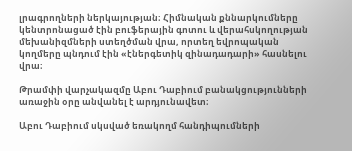լրագրողների ներկայության։ Հիմնական քննարկումները կենտրոնացած էին բուֆերային գոտու և վերահսկողության մեխանիզմների ստեղծման վրա, որտեղ եվրոպական կողմերը պնդում էին «էներգետիկ զինադադարի» հասնելու վրա։

Թրամփի վարչակազմը Աբու Դաբիում բանակցությունների առաջին օրը անվանել է արդյունավետ։

Աբու Դաբիում սկսված եռակողմ հանդիպումների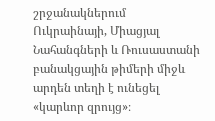շրջանակներում Ուկրաինայի, Միացյալ Նահանգների և Ռուսաստանի բանակցային թիմերի միջև արդեն տեղի է ունեցել «կարևոր զրույց»։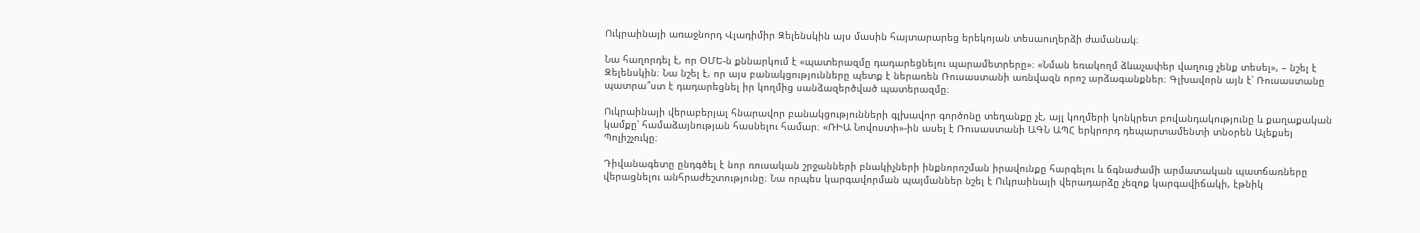Ուկրաինայի առաջնորդ Վլադիմիր Զելենսկին այս մասին հայտարարեց երեկոյան տեսաուղերձի ժամանակ։

Նա հաղորդել է, որ ՕՄԵ-ն քննարկում է «պատերազմը դադարեցնելու պարամետրերը»։ «Նման եռակողմ ձևաչափեր վաղուց չենք տեսել», – նշել է Զելենսկին։ Նա նշել է, որ այս բանակցությունները պետք է ներառեն Ռուսաստանի առնվազն որոշ արձագանքներ։ Գլխավորն այն է՝ Ռուսաստանը պատրա՞ստ է դադարեցնել իր կողմից սանձազերծված պատերազմը։

Ուկրաինայի վերաբերյալ հնարավոր բանակցությունների գլխավոր գործոնը տեղանքը չէ, այլ կողմերի կոնկրետ բովանդակությունը և քաղաքական կամքը՝ համաձայնության հասնելու համար։ «ՌԻԱ Նովոստի»-ին ասել է Ռուսաստանի ԱԳՆ ԱՊՀ երկրորդ դեպարտամենտի տնօրեն Ալեքսեյ Պոլիշչուկը։

Դիվանագետը ընդգծել է նոր ռուսական շրջանների բնակիչների ինքնորոշման իրավունքը հարգելու և ճգնաժամի արմատական պատճառները վերացնելու անհրաժեշտությունը։ Նա որպես կարգավորման պայմաններ նշել է Ուկրաինայի վերադարձը չեզոք կարգավիճակի, էթնիկ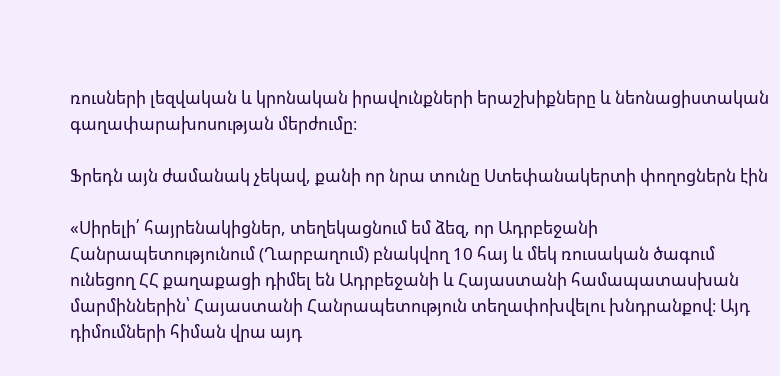ռուսների լեզվական և կրոնական իրավունքների երաշխիքները և նեոնացիստական գաղափարախոսության մերժումը։

Ֆրեդն այն ժամանակ չեկավ, քանի որ նրա տունը Ստեփանակերտի փողոցներն էին

«Սիրելի՛ հայրենակիցներ, տեղեկացնում եմ ձեզ, որ Ադրբեջանի Հանրապետությունում (Ղարբաղում) բնակվող 10 հայ և մեկ ռուսական ծագում ունեցող ՀՀ քաղաքացի դիմել են Ադրբեջանի և Հայաստանի համապատասխան մարմիններին՝ Հայաստանի Հանրապետություն տեղափոխվելու խնդրանքով։ Այդ դիմումների հիման վրա այդ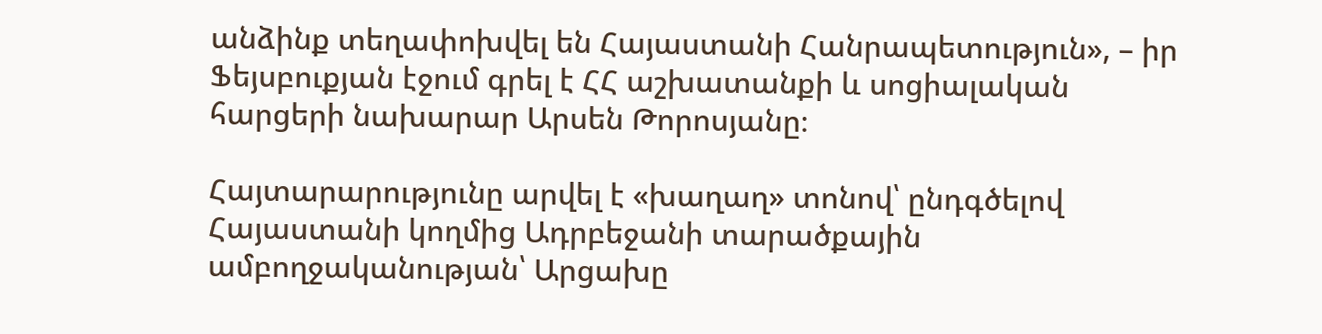անձինք տեղափոխվել են Հայաստանի Հանրապետություն», – իր Ֆեյսբուքյան էջում գրել է ՀՀ աշխատանքի և սոցիալական հարցերի նախարար Արսեն Թորոսյանը։

Հայտարարությունը արվել է «խաղաղ» տոնով՝ ընդգծելով Հայաստանի կողմից Ադրբեջանի տարածքային ամբողջականության՝ Արցախը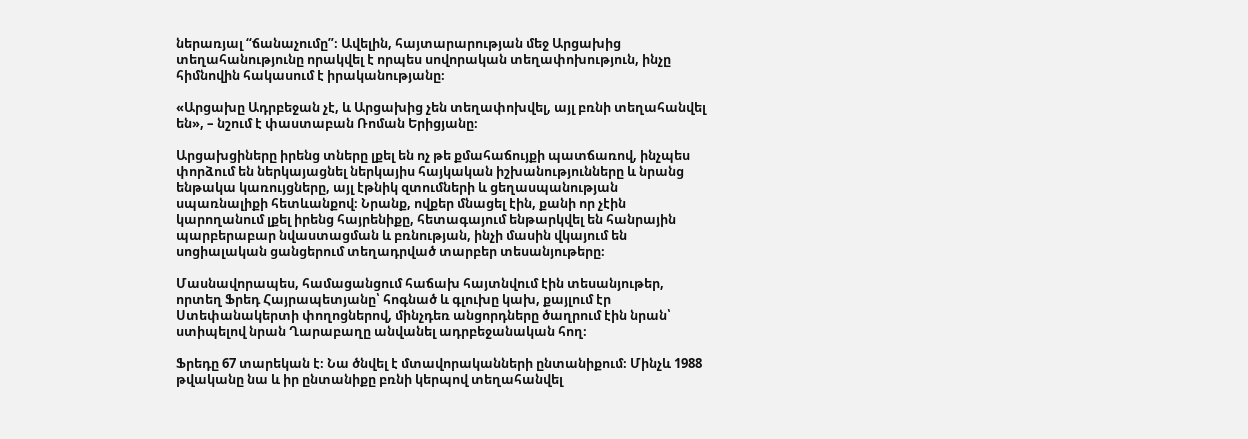ներառյալ “ճանաչումը”։ Ավելին, հայտարարության մեջ Արցախից տեղահանությունը որակվել է որպես սովորական տեղափոխություն, ինչը հիմնովին հակասում է իրականությանը։

«Արցախը Ադրբեջան չէ, և Արցախից չեն տեղափոխվել, այլ բռնի տեղահանվել են», – նշում է փաստաբան Ռոման Երիցյանը։

Արցախցիները իրենց տները լքել են ոչ թե քմահաճույքի պատճառով, ինչպես փորձում են ներկայացնել ներկայիս հայկական իշխանությունները և նրանց ենթակա կառույցները, այլ էթնիկ զտումների և ցեղասպանության սպառնալիքի հետևանքով։ Նրանք, ովքեր մնացել էին, քանի որ չէին կարողանում լքել իրենց հայրենիքը, հետագայում ենթարկվել են հանրային պարբերաբար նվաստացման և բռնության, ինչի մասին վկայում են սոցիալական ցանցերում տեղադրված տարբեր տեսանյութերը։

Մասնավորապես, համացանցում հաճախ հայտնվում էին տեսանյութեր, որտեղ Ֆրեդ Հայրապետյանը՝ հոգնած և գլուխը կախ, քայլում էր Ստեփանակերտի փողոցներով, մինչդեռ անցորդները ծաղրում էին նրան՝ ստիպելով նրան Ղարաբաղը անվանել ադրբեջանական հող։

Ֆրեդը 67 տարեկան է։ Նա ծնվել է մտավորականների ընտանիքում։ Մինչև 1988 թվականը նա և իր ընտանիքը բռնի կերպով տեղահանվել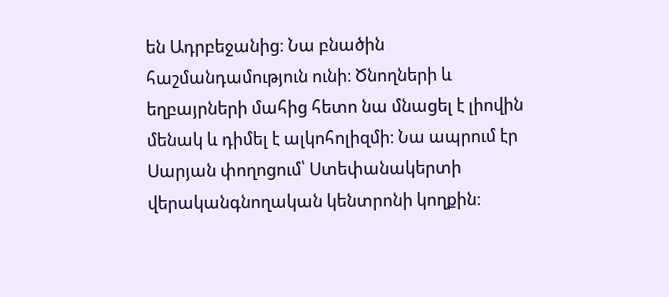են Ադրբեջանից։ Նա բնածին հաշմանդամություն ունի։ Ծնողների և եղբայրների մահից հետո նա մնացել է լիովին մենակ և դիմել է ալկոհոլիզմի։ Նա ապրում էր Սարյան փողոցում՝ Ստեփանակերտի վերականգնողական կենտրոնի կողքին։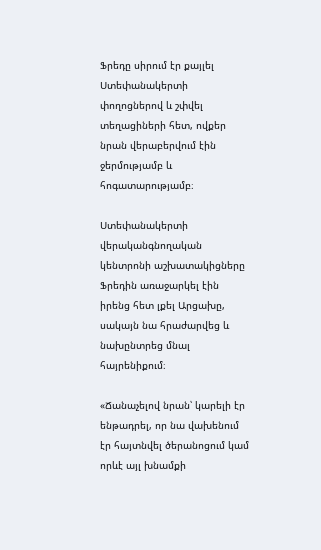Ֆրեդը սիրում էր քայլել Ստեփանակերտի փողոցներով և շփվել տեղացիների հետ, ովքեր նրան վերաբերվում էին ջերմությամբ և հոգատարությամբ։

Ստեփանակերտի վերականգնողական կենտրոնի աշխատակիցները Ֆրեդին առաջարկել էին իրենց հետ լքել Արցախը, սակայն նա հրաժարվեց և նախընտրեց մնալ հայրենիքում։

«Ճանաչելով նրան՝ կարելի էր ենթադրել, որ նա վախենում էր հայտնվել ծերանոցում կամ որևէ այլ խնամքի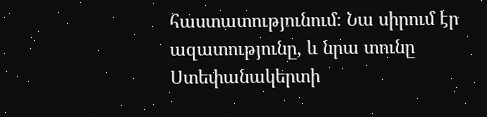հաստատությունում։ Նա սիրում էր ազատությունը, և նրա տունը Ստեփանակերտի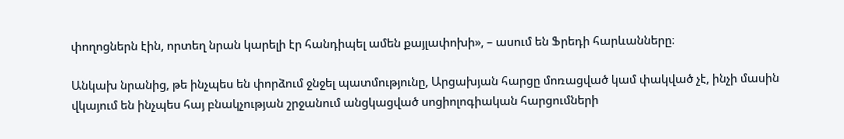փողոցներն էին, որտեղ նրան կարելի էր հանդիպել ամեն քայլափոխի», – ասում են Ֆրեդի հարևանները։

Անկախ նրանից, թե ինչպես են փորձում ջնջել պատմությունը, Արցախյան հարցը մոռացված կամ փակված չէ, ինչի մասին վկայում են ինչպես հայ բնակչության շրջանում անցկացված սոցիոլոգիական հարցումների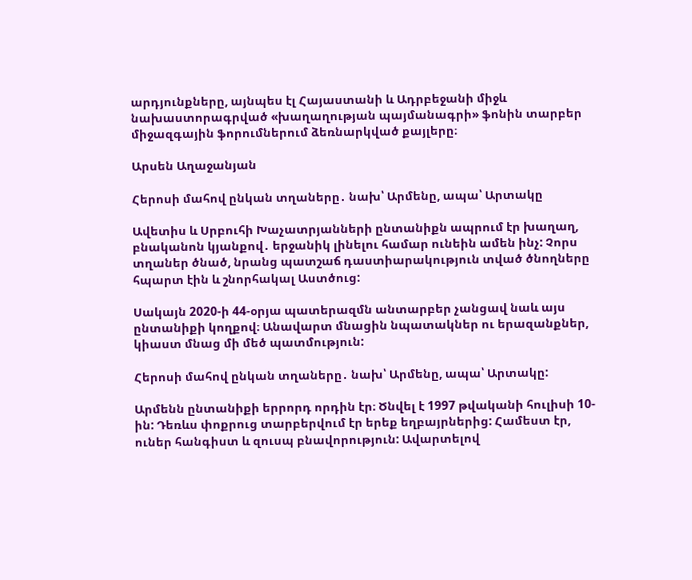արդյունքները, այնպես էլ Հայաստանի և Ադրբեջանի միջև նախաստորագրված «խաղաղության պայմանագրի» ֆոնին տարբեր միջազգային ֆորումներում ձեռնարկված քայլերը։

Արսեն Աղաջանյան

Հերոսի մահով ընկան տղաները․ նախ՝ Արմենը, ապա՝ Արտակը

Ավետիս և Սրբուհի Խաչատրյանների ընտանիքն ապրում էր խաղաղ, բնականոն կյանքով․ երջանիկ լինելու համար ունեին ամեն ինչ: Չորս տղաներ ծնած, նրանց պատշաճ դաստիարակություն տված ծնողները հպարտ էին և շնորհակալ Աստծուց:

Սակայն 2020-ի 44-օրյա պատերազմն անտարբեր չանցավ նաև այս ընտանիքի կողքով։ Անավարտ մնացին նպատակներ ու երազանքներ, կիաստ մնաց մի մեծ պատմություն:

Հերոսի մահով ընկան տղաները․ նախ՝ Արմենը, ապա՝ Արտակը:

Արմենն ընտանիքի երրորդ որդին էր։ Ծնվել է 1997 թվականի հուլիսի 10-ին: Դեռևս փոքրուց տարբերվում էր երեք եղբայրներից: Համեստ էր, ուներ հանգիստ և զուսպ բնավորություն: Ավարտելով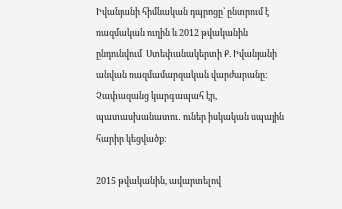Իվանյանի հիմնական դպրոցը՝ ընտրում է ռազմական ուղին և 2012 թվականին ընդունվում  Ստեփանակերտի Ք. Իվանյանի անվան ռազմամարզական վարժարանը: Չափազանց կարգապահ էր, պատասխանատու․ ուներ իսկական սպային հարիր կեցվածք։

2015 թվականին, ավարտելով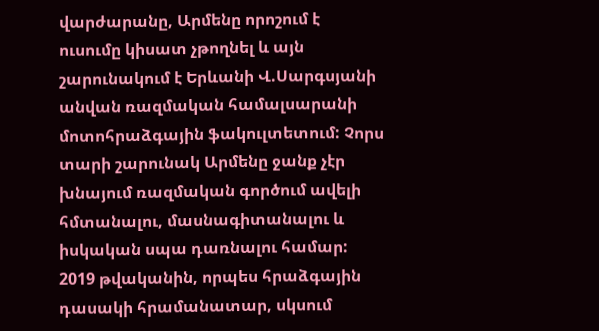վարժարանը, Արմենը որոշում է ուսումը կիսատ չթողնել և այն շարունակում է Երևանի Վ.Սարգսյանի անվան ռազմական համալսարանի մոտոհրաձգային ֆակուլտետում: Չորս տարի շարունակ Արմենը ջանք չէր խնայում ռազմական գործում ավելի հմտանալու, մասնագիտանալու և իսկական սպա դառնալու համար: 2019 թվականին, որպես հրաձգային դասակի հրամանատար, սկսում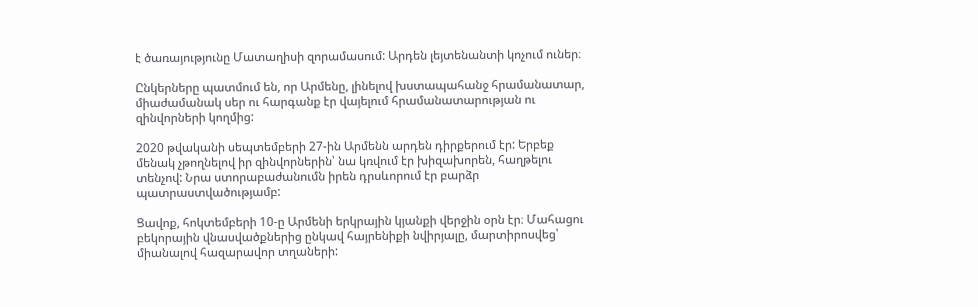է ծառայությունը Մատաղիսի զորամասում: Արդեն լեյտենանտի կոչում ուներ։

Ընկերները պատմում են, որ Արմենը, լինելով խստապահանջ հրամանատար, միաժամանակ սեր ու հարգանք էր վայելում հրամանատարության ու զինվորների կողմից:

2020 թվականի սեպտեմբերի 27-ին Արմենն արդեն դիրքերում էր: Երբեք մենակ չթողնելով իր զինվորներին՝ նա կռվում էր խիզախորեն, հաղթելու տենչով: Նրա ստորաբաժանումն իրեն դրսևորում էր բարձր պատրաստվածությամբ:

Ցավոք, հոկտեմբերի 10-ը Արմենի երկրային կյանքի վերջին օրն էր։ Մահացու բեկորային վնասվածքներից ընկավ հայրենիքի նվիրյալը, մարտիրոսվեց՝ միանալով հազարավոր տղաների: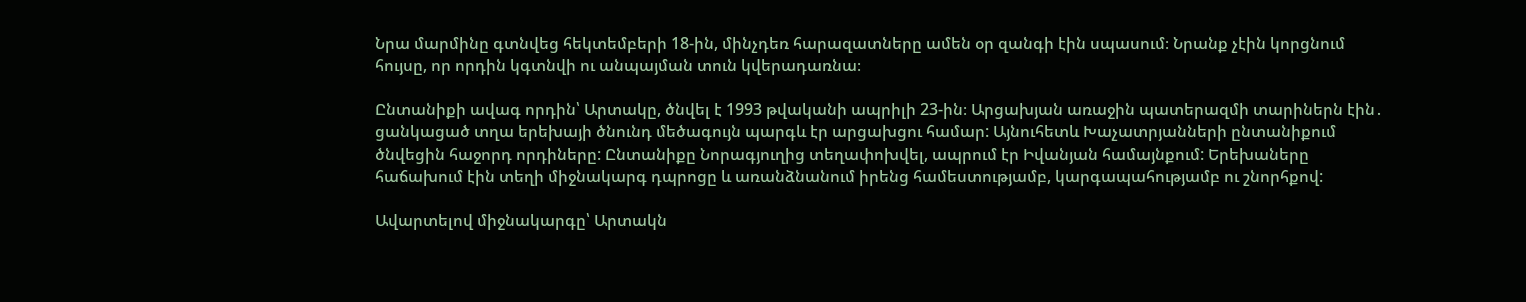Նրա մարմինը գտնվեց հեկտեմբերի 18-ին, մինչդեռ հարազատները ամեն օր զանգի էին սպասում։ Նրանք չէին կորցնում հույսը, որ որդին կգտնվի ու անպայման տուն կվերադառնա։

Ընտանիքի ավագ որդին՝ Արտակը, ծնվել է 1993 թվականի ապրիլի 23-ին։ Արցախյան առաջին պատերազմի տարիներն էին․ ցանկացած տղա երեխայի ծնունդ մեծագույն պարգև էր արցախցու համար: Այնուհետև Խաչատրյանների ընտանիքում ծնվեցին հաջորդ որդիները: Ընտանիքը Նորագյուղից տեղափոխվել, ապրում էր Իվանյան համայնքում: Երեխաները հաճախում էին տեղի միջնակարգ դպրոցը և առանձնանում իրենց համեստությամբ, կարգապահությամբ ու շնորհքով:

Ավարտելով միջնակարգը՝ Արտակն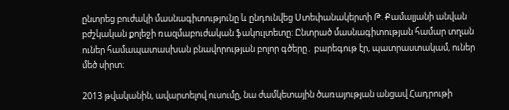ընտրեց բուժակի մասնագիտությունը և ընդունվեց Ստեփանակերտի Թ. Քամալյանի անվան բժշկական քոլեջի ռազմաբուժական ֆակուլտետը: Ընտրած մասնագիտության համար տղան ուներ համապատասխան բնավորության բոլոր գծերը․ բարեգութ էր, պատրաստակամ, ուներ մեծ սիրտ։

2013 թվականին, ավարտելով ուսումը, նա ժամկետային ծառայության անցավ Հադրութի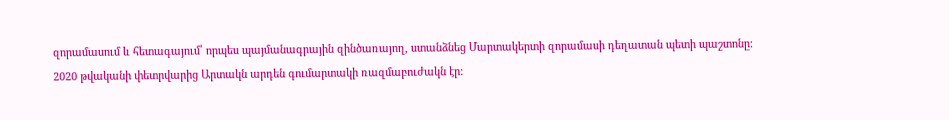զորամասում և հետագայում՝ որպես պայմանագրային զինծառայող, ստանձնեց Մարտակերտի զորամասի դեղատան պետի պաշտոնը: 2020 թվականի փետրվարից Արտակն արդեն գումարտակի ռազմաբուժակն էր: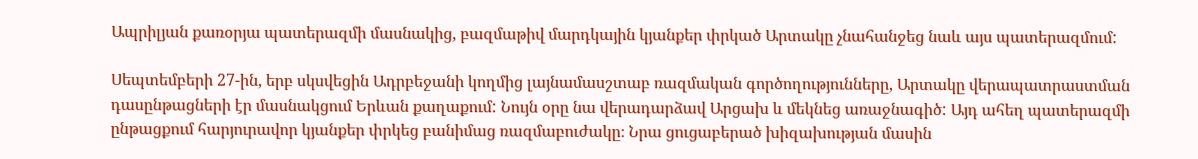Ապրիլյան քառօրյա պատերազմի մասնակից, բազմաթիվ մարդկային կյանքեր փրկած Արտակը չնահանջեց նաև այս պատերազմում:

Սեպտեմբերի 27-ին, երբ սկսվեցին Ադրբեջանի կողմից լայնամասշտաբ ռազմական գործողությունները, Արտակը վերապատրաստման դասընթացների էր մասնակցում Երևան քաղաքում: Նույն օրը նա վերադարձավ Արցախ և մեկնեց առաջնագիծ: Այդ ահեղ պատերազմի ընթացքում հարյուրավոր կյանքեր փրկեց բանիմաց ռազմաբուժակը։ Նրա ցուցաբերած խիզախության մասին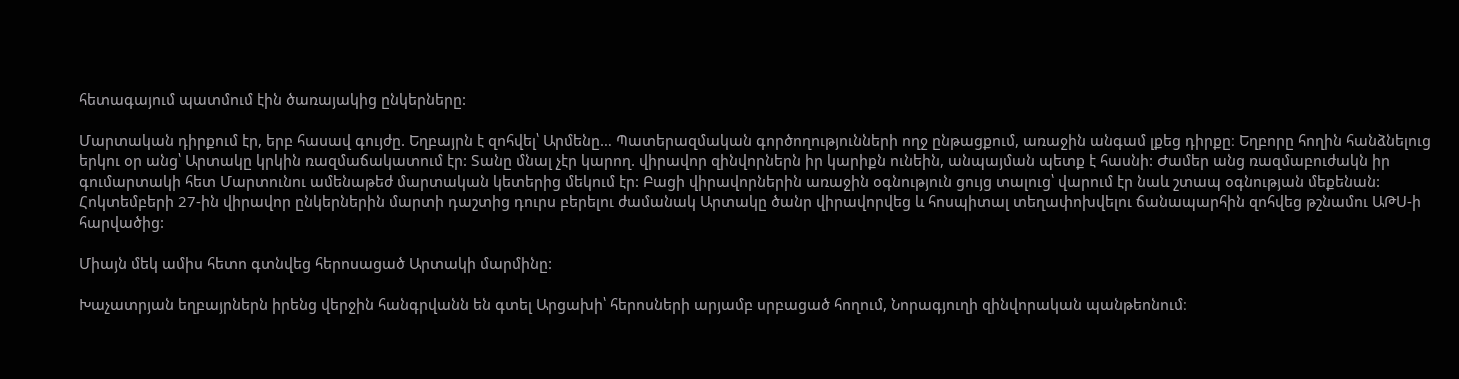հետագայում պատմում էին ծառայակից ընկերները:

Մարտական դիրքում էր, երբ հասավ գույժը. Եղբայրն է զոհվել՝ Արմենը… Պատերազմական գործողությունների ողջ ընթացքում, առաջին անգամ լքեց դիրքը։ Եղբորը հողին հանձնելուց երկու օր անց՝ Արտակը կրկին ռազմաճակատում էր: Տանը մնալ չէր կարող. վիրավոր զինվորներն իր կարիքն ունեին, անպայման պետք է հասնի: Ժամեր անց ռազմաբուժակն իր գումարտակի հետ Մարտունու ամենաթեժ մարտական կետերից մեկում էր: Բացի վիրավորներին առաջին օգնություն ցույց տալուց՝ վարում էր նաև շտապ օգնության մեքենան: Հոկտեմբերի 27-ին վիրավոր ընկերներին մարտի դաշտից դուրս բերելու ժամանակ Արտակը ծանր վիրավորվեց և հոսպիտալ տեղափոխվելու ճանապարհին զոհվեց թշնամու ԱԹՍ-ի հարվածից:

Միայն մեկ ամիս հետո գտնվեց հերոսացած Արտակի մարմինը:

Խաչատրյան եղբայրներն իրենց վերջին հանգրվանն են գտել Արցախի՝ հերոսների արյամբ սրբացած հողում, Նորագյուղի զինվորական պանթեոնում։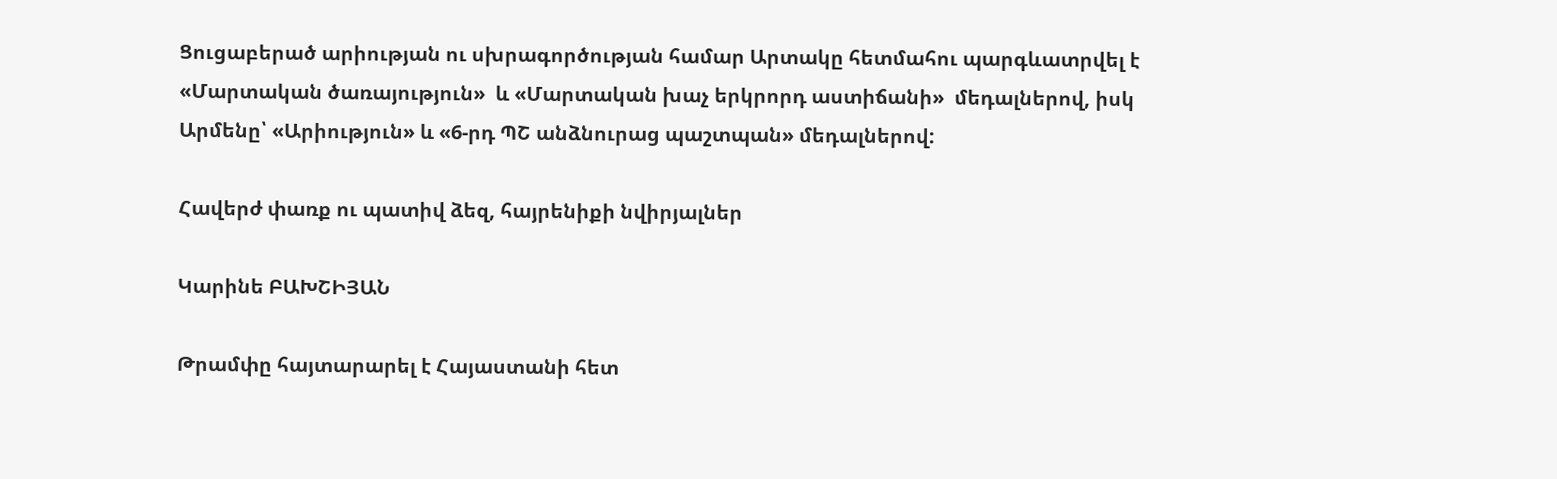Ցուցաբերած արիության ու սխրագործության համար Արտակը հետմահու պարգևատրվել է «Մարտական ծառայություն»  և «Մարտական խաչ երկրորդ աստիճանի»  մեդալներով, իսկ Արմենը՝ «Արիություն» և «6-րդ ՊՇ անձնուրաց պաշտպան» մեդալներով:

Հավերժ փառք ու պատիվ ձեզ, հայրենիքի նվիրյալներ

Կարինե ԲԱԽՇԻՅԱՆ

Թրամփը հայտարարել է Հայաստանի հետ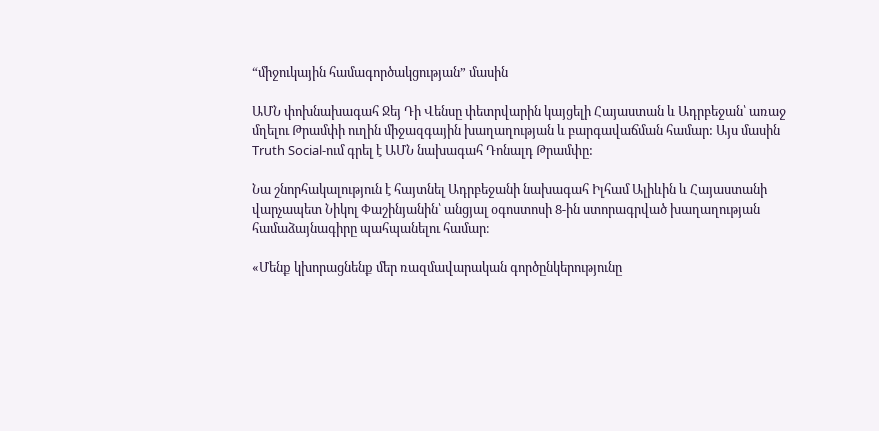“միջուկային համագործակցության” մասին

ԱՄՆ փոխնախագահ Ջեյ Դի Վենսը փետրվարին կայցելի Հայաստան և Ադրբեջան՝ առաջ մղելու Թրամփի ուղին միջազգային խաղաղության և բարգավաճման համար: Այս մասին Truth Social-ում գրել է ԱՄՆ նախագահ Դոնալդ Թրամփը:

Նա շնորհակալություն է հայտնել Ադրբեջանի նախագահ Իլհամ Ալիևին և Հայաստանի վարչապետ Նիկոլ Փաշինյանին՝ անցյալ օգոստոսի 8-ին ստորագրված խաղաղության համաձայնագիրը պահպանելու համար։

«Մենք կխորացնենք մեր ռազմավարական գործընկերությունը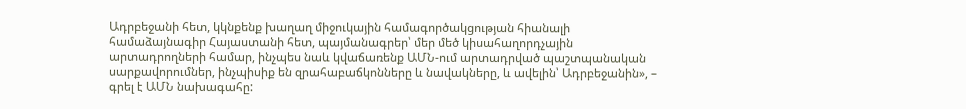Ադրբեջանի հետ, կկնքենք խաղաղ միջուկային համագործակցության հիանալի համաձայնագիր Հայաստանի հետ, պայմանագրեր՝ մեր մեծ կիսահաղորդչային արտադրողների համար, ինչպես նաև կվաճառենք ԱՄՆ-ում արտադրված պաշտպանական սարքավորումներ, ինչպիսիք են զրահաբաճկոնները և նավակները, և ավելին՝ Ադրբեջանին», – գրել է ԱՄՆ նախագահը: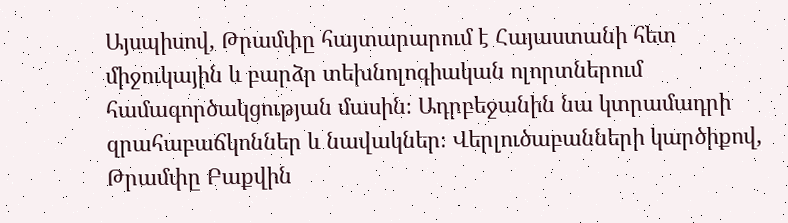Այսպիսով, Թրամփը հայտարարում է Հայաստանի հետ միջուկային և բարձր տեխնոլոգիական ոլորտներում համագործակցության մասին։ Ադրբեջանին նա կտրամադրի զրահաբաճկոններ և նավակներ։ Վերլուծաբանների կարծիքով, Թրամփը Բաքվին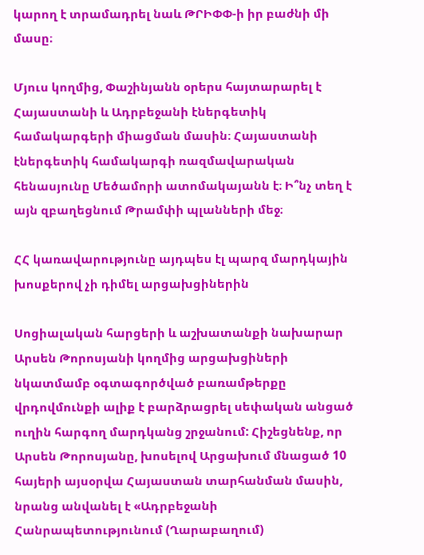կարող է տրամադրել նաև ԹՐԻՓՓ-ի իր բաժնի մի մասը։

Մյուս կողմից, Փաշինյանն օրերս հայտարարել է Հայաստանի և Ադրբեջանի էներգետիկ համակարգերի միացման մասին։ Հայաստանի էներգետիկ համակարգի ռազմավարական հենասյունը Մեծամորի ատոմակայանն է։ Ի՞նչ տեղ է այն զբաղեցնում Թրամփի պլանների մեջ։

ՀՀ կառավարությունը այդպես էլ պարզ մարդկային խոսքերով չի դիմել արցախցիներին

Սոցիալական հարցերի և աշխատանքի նախարար Արսեն Թորոսյանի կողմից արցախցիների նկատմամբ օգտագործված բառամթերքը վրդովմունքի ալիք է բարձրացրել սեփական անցած ուղին հարգող մարդկանց շրջանում: Հիշեցնենք, որ Արսեն Թորոսյանը, խոսելով Արցախում մնացած 10 հայերի այսօրվա Հայաստան տարհանման մասին, նրանց անվանել է «Ադրբեջանի Հանրապետությունում (Ղարաբաղում)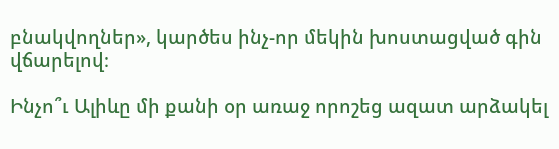բնակվողներ», կարծես ինչ-որ մեկին խոստացված գին վճարելով։

Ինչո՞ւ Ալիևը մի քանի օր առաջ որոշեց ազատ արձակել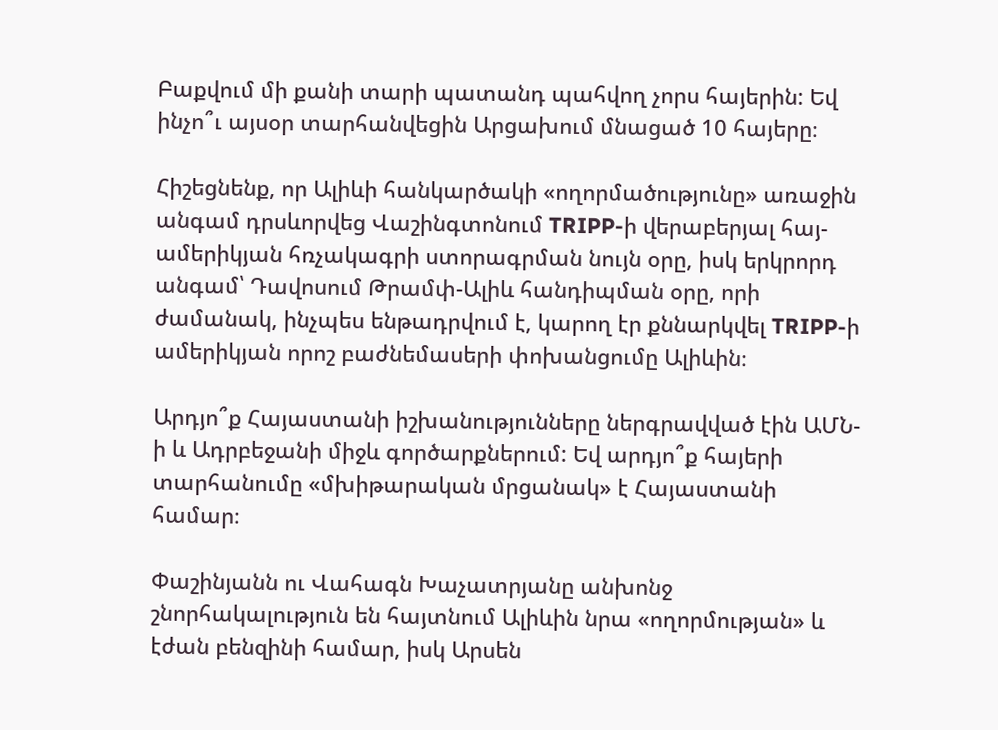Բաքվում մի քանի տարի պատանդ պահվող չորս հայերին: Եվ ինչո՞ւ այսօր տարհանվեցին Արցախում մնացած 10 հայերը։

Հիշեցնենք, որ Ալիևի հանկարծակի «ողորմածությունը» առաջին անգամ դրսևորվեց Վաշինգտոնում TRIPP-ի վերաբերյալ հայ-ամերիկյան հռչակագրի ստորագրման նույն օրը, իսկ երկրորդ անգամ՝ Դավոսում Թրամփ-Ալիև հանդիպման օրը, որի ժամանակ, ինչպես ենթադրվում է, կարող էր քննարկվել TRIPP-ի ամերիկյան որոշ բաժնեմասերի փոխանցումը Ալիևին։

Արդյո՞ք Հայաստանի իշխանությունները ներգրավված էին ԱՄՆ-ի և Ադրբեջանի միջև գործարքներում: Եվ արդյո՞ք հայերի տարհանումը «մխիթարական մրցանակ» է Հայաստանի համար։

Փաշինյանն ու Վահագն Խաչատրյանը անխոնջ շնորհակալություն են հայտնում Ալիևին նրա «ողորմության» և էժան բենզինի համար, իսկ Արսեն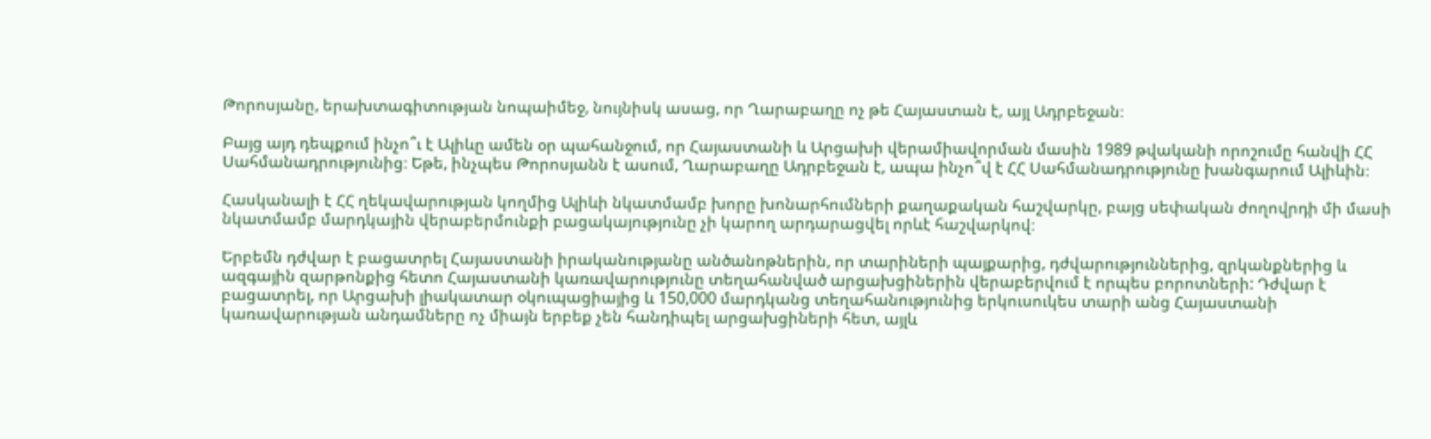Թորոսյանը, երախտագիտության նոպաիմեջ, նույնիսկ ասաց, որ Ղարաբաղը ոչ թե Հայաստան է, այլ Ադրբեջան։

Բայց այդ դեպքում ինչո՞ւ է Ալիևը ամեն օր պահանջում, որ Հայաստանի և Արցախի վերամիավորման մասին 1989 թվականի որոշումը հանվի ՀՀ Սահմանադրությունից։ Եթե, ինչպես Թորոսյանն է ասում, Ղարաբաղը Ադրբեջան է, ապա ինչո՞վ է ՀՀ Սահմանադրությունը խանգարում Ալիևին։

Հասկանալի է ՀՀ ղեկավարության կողմից Ալիևի նկատմամբ խորը խոնարհումների քաղաքական հաշվարկը, բայց սեփական ժողովրդի մի մասի նկատմամբ մարդկային վերաբերմունքի բացակայությունը չի կարող արդարացվել որևէ հաշվարկով։

Երբեմն դժվար է բացատրել Հայաստանի իրականությանը անծանոթներին, որ տարիների պայքարից, դժվարություններից, զրկանքներից և ազգային զարթոնքից հետո Հայաստանի կառավարությունը տեղահանված արցախցիներին վերաբերվում է որպես բորոտների: Դժվար է բացատրել, որ Արցախի լիակատար օկուպացիայից և 150,000 մարդկանց տեղահանությունից երկուսուկես տարի անց Հայաստանի կառավարության անդամները ոչ միայն երբեք չեն հանդիպել արցախցիների հետ, այլև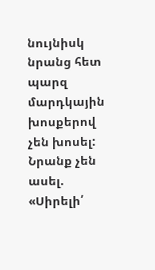նույնիսկ նրանց հետ պարզ մարդկային խոսքերով չեն խոսել: Նրանք չեն ասել. «Սիրելի՛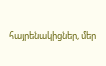հայրենակիցներ, մեր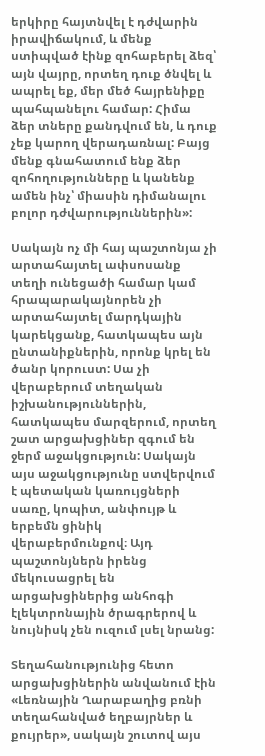երկիրը հայտնվել է դժվարին իրավիճակում, և մենք ստիպված էինք զոհաբերել ձեզ՝ այն վայրը, որտեղ դուք ծնվել և ապրել եք, մեր մեծ հայրենիքը պահպանելու համար: Հիմա ձեր տները քանդվում են, և դուք չեք կարող վերադառնալ: Բայց մենք գնահատում ենք ձեր զոհողությունները և կանենք ամեն ինչ՝ միասին դիմանալու բոլոր դժվարություններին»:

Սակայն ոչ մի հայ պաշտոնյա չի արտահայտել ափսոսանք տեղի ունեցածի համար կամ հրապարակայնորեն չի արտահայտել մարդկային կարեկցանք, հատկապես այն ընտանիքներին, որոնք կրել են ծանր կորուստ: Սա չի վերաբերում տեղական իշխանություններին, հատկապես մարզերում, որտեղ շատ արցախցիներ զգում են ջերմ աջակցություն: Սակայն այս աջակցությունը ստվերվում է պետական կառույցների սառը, կոպիտ, անփույթ և երբեմն ցինիկ վերաբերմունքով։ Այդ պաշտոնյներն իրենց մեկուսացրել են արցախցիներից անհոգի էլեկտրոնային ծրագրերով և նույնիսկ չեն ուզում լսել նրանց:

Տեղահանությունից հետո արցախցիներին անվանում էին «Լեռնային Ղարաբաղից բռնի տեղահանված եղբայրներ և քույրեր», սակայն շուտով այս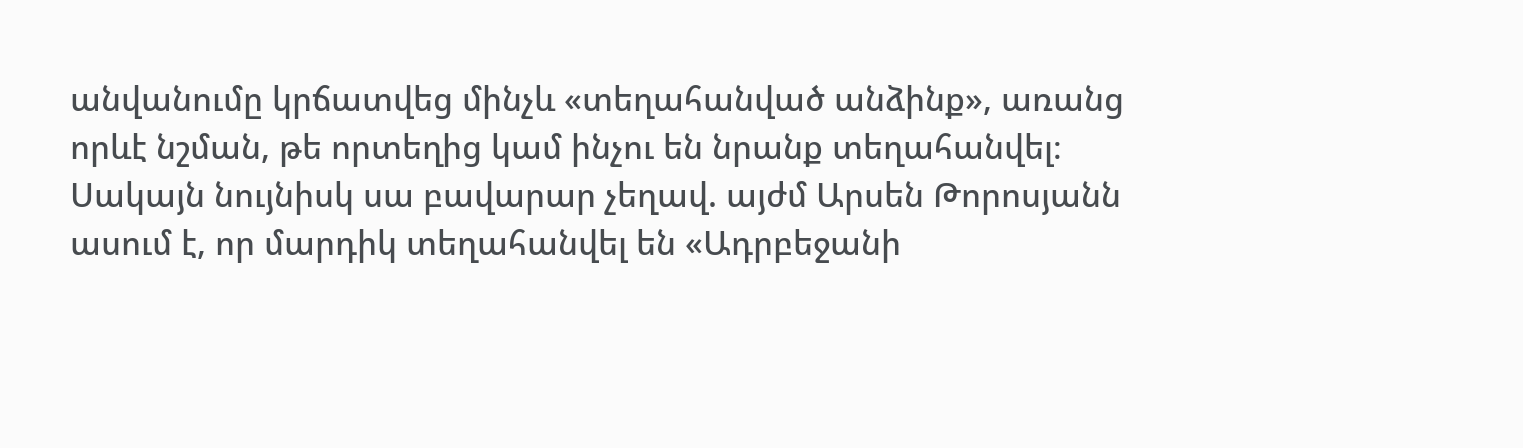անվանումը կրճատվեց մինչև «տեղահանված անձինք», առանց որևէ նշման, թե որտեղից կամ ինչու են նրանք տեղահանվել։ Սակայն նույնիսկ սա բավարար չեղավ. այժմ Արսեն Թորոսյանն ասում է, որ մարդիկ տեղահանվել են «Ադրբեջանի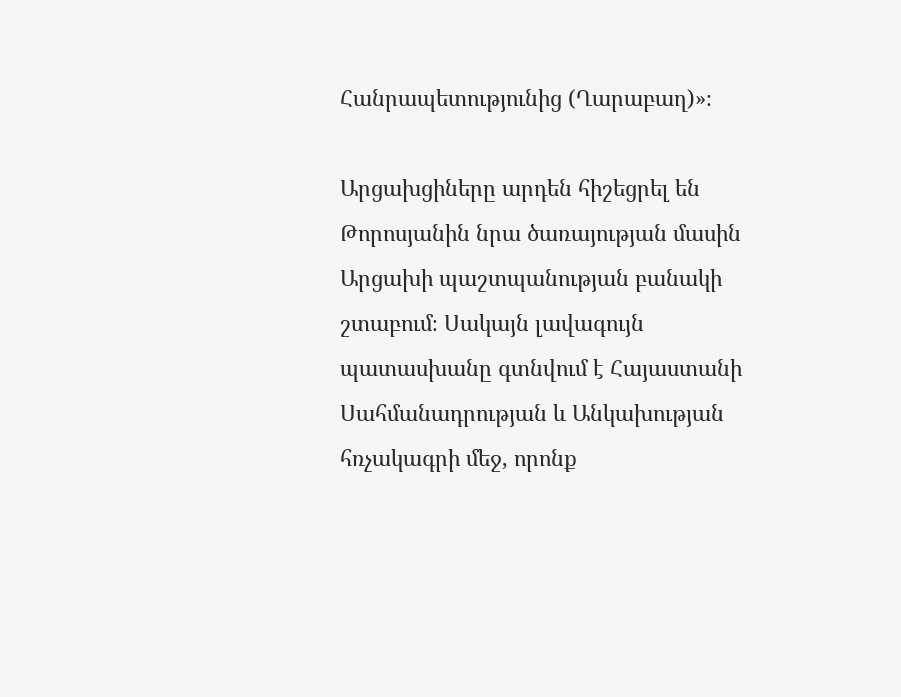Հանրապետությունից (Ղարաբաղ)»։

Արցախցիները արդեն հիշեցրել են Թորոսյանին նրա ծառայության մասին Արցախի պաշտպանության բանակի շտաբում։ Սակայն լավագույն պատասխանը գտնվում է Հայաստանի Սահմանադրության և Անկախության հռչակագրի մեջ, որոնք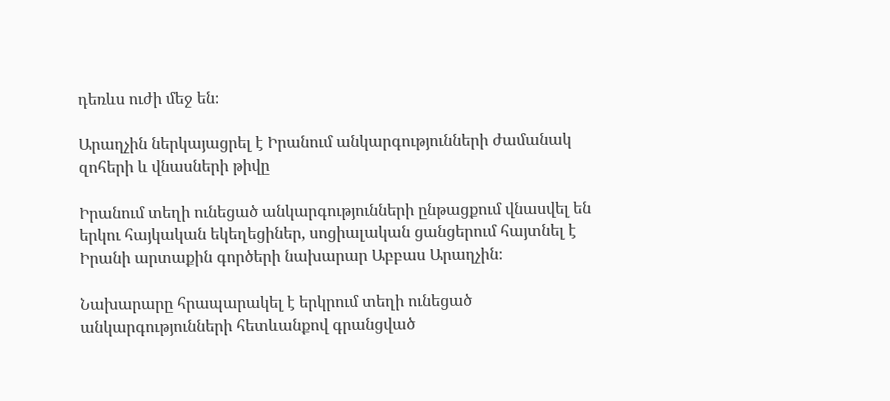դեռևս ուժի մեջ են։

Արաղչին ներկայացրել է Իրանում անկարգությունների ժամանակ զոհերի և վնասների թիվը

Իրանում տեղի ունեցած անկարգությունների ընթացքում վնասվել են երկու հայկական եկեղեցիներ, սոցիալական ցանցերում հայտնել է Իրանի արտաքին գործերի նախարար Աբբաս Արաղչին։

Նախարարը հրապարակել է երկրում տեղի ունեցած անկարգությունների հետևանքով գրանցված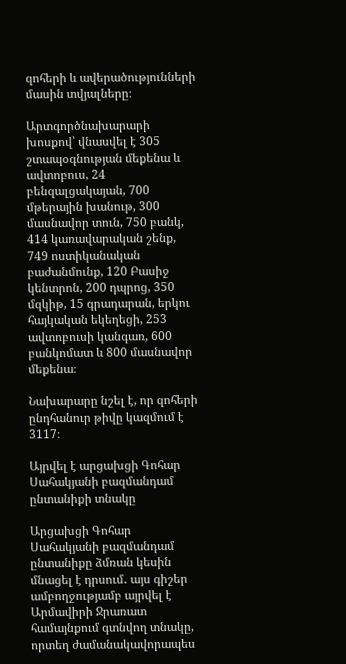զոհերի և ավերածությունների մասին տվյալները։

Արտգործնախարարի խոսքով՝ վնասվել է 305 շտապօգնության մեքենա և ավտոբուս, 24 բենզալցակայան, 700 մթերային խանութ, 300 մասնավոր տուն, 750 բանկ, 414 կառավարական շենք, 749 ոստիկանական բաժանմունք, 120 Բասիջ կենտրոն, 200 դպրոց, 350 մզկիթ, 15 գրադարան, երկու հայկական եկեղեցի, 253 ավտոբուսի կանգառ, 600 բանկոմատ և 800 մասնավոր մեքենա։

Նախարարը նշել է, որ զոհերի ընդհանուր թիվը կազմում է 3117։

Այրվել է արցախցի Գոհար Սահակյանի բազմանդամ ընտանիքի տնակը

Արցախցի Գոհար Սահակյանի բազմանդամ ընտանիքը ձմռան կեսին մնացել է դրսում․ այս գիշեր ամբողջությամբ այրվել է Արմավիրի Ջրառատ համայնքում գտնվող տնակը, որտեղ ժամանակավորապես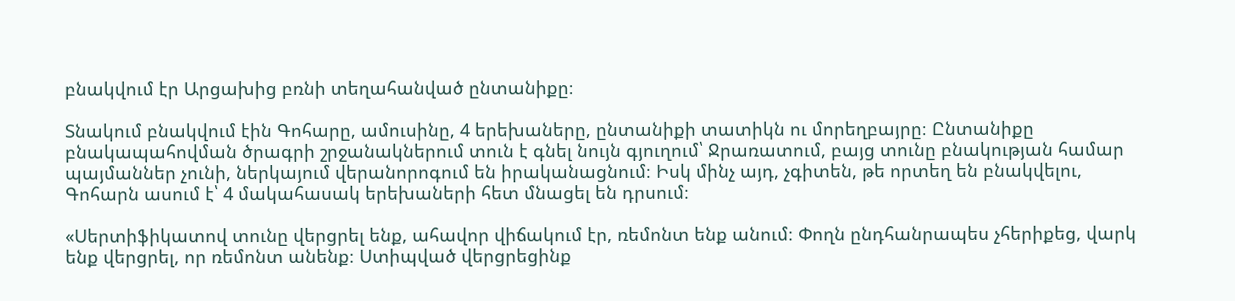բնակվում էր Արցախից բռնի տեղահանված ընտանիքը։

Տնակում բնակվում էին Գոհարը, ամուսինը, 4 երեխաները, ընտանիքի տատիկն ու մորեղբայրը։ Ընտանիքը բնակապահովման ծրագրի շրջանակներում տուն է գնել նույն գյուղում՝ Ջրառատում, բայց տունը բնակության համար պայմաններ չունի, ներկայում վերանորոգում են իրականացնում։ Իսկ մինչ այդ, չգիտեն, թե որտեղ են բնակվելու, Գոհարն ասում է՝ 4 մակահասակ երեխաների հետ մնացել են դրսում։

«Սերտիֆիկատով տունը վերցրել ենք, ահավոր վիճակում էր, ռեմոնտ ենք անում։ Փողն ընդհանրապես չհերիքեց, վարկ ենք վերցրել, որ ռեմոնտ անենք։ Ստիպված վերցրեցինք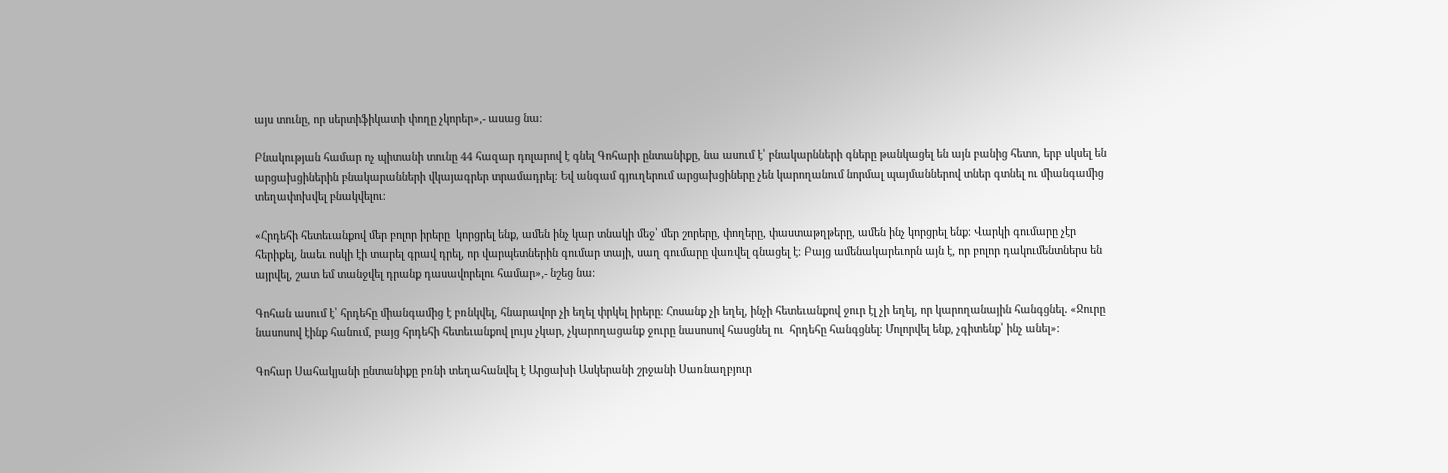այս տունը, որ սերտիֆիկատի փողը չկորեր»,- ասաց նա։

Բնակության համար ոչ պիտանի տունը 44 հազար դոլարով է գնել Գոհարի ընտանիքը, նա ասում է՝ բնակարնների գները թանկացել են այն բանից հետո, երբ սկսել են արցախցիներին բնակարանների վկայագրեր տրամադրել։ Եվ անգամ գյուղերում արցախցիները չեն կարողանում նորմալ պայմաններով տներ գտնել ու միանգամից տեղափոխվել բնակվելու։

«Հրդեհի հետեւանքով մեր բոլոր իրերը  կորցրել ենք, ամեն ինչ կար տնակի մեջ՝ մեր շորերը, փողերը, փաստաթղթերը, ամեն ինչ կորցրել ենք։ Վարկի գումարը չէր հերիքել, նաեւ ոսկի էի տարել գրավ դրել, որ վարպետներին գումար տայի, սաղ գումարը վառվել գնացել է։ Բայց ամենակարեւորն այն է, որ բոլոր դակումենտներս են այրվել, շատ եմ տանջվել դրանք դասավորելու համար»,- նշեց նա։

Գոհան ասում է՝ հրդեհը միանգամից է բռնկվել, հնարավոր չի եղել փրկել իրերը։ Հոսանք չի եղել, ինչի հետեւանքով ջուր էլ չի եղել, որ կարողանային հանգցնել․ «Ջուրը նասոսով էինք հանում, բայց հրդեհի հետեւանքով լույս չկար, չկարողացանք ջուրը նասոսով հասցնել ու  հրդեհը հանգցնել։ Մոլորվել ենք, չգիտենք՝ ինչ անել»:

Գոհար Սահակյանի ընտանիքը բռնի տեղահանվել է Արցախի Ասկերանի շրջանի Սառնաղբյուր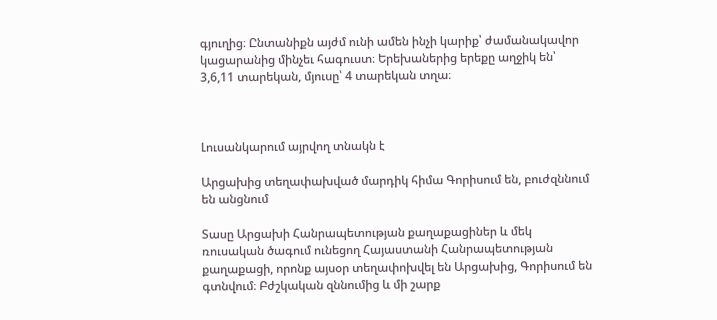գյուղից։ Ընտանիքն այժմ ունի ամեն ինչի կարիք՝ ժամանակավոր կացարանից մինչեւ հագուստ։ Երեխաներից երեքը աղջիկ են՝ 3,6,11 տարեկան, մյուսը՝ 4 տարեկան տղա։



Լուսանկարում այրվող տնակն է

Արցախից տեղափախված մարդիկ հիմա Գորիսում են, բուժզննում են անցնում

Տասը Արցախի Հանրապետության քաղաքացիներ և մեկ ռուսական ծագում ունեցող Հայաստանի Հանրապետության քաղաքացի, որոնք այսօր տեղափոխվել են Արցախից, Գորիսում են գտնվում։ Բժշկական զննումից և մի շարք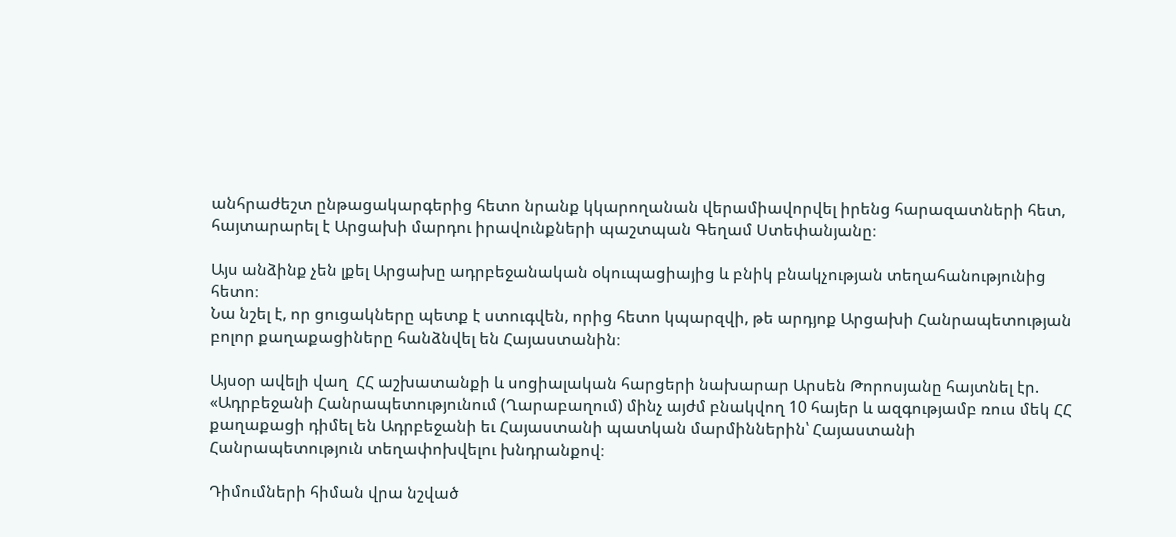անհրաժեշտ ընթացակարգերից հետո նրանք կկարողանան վերամիավորվել իրենց հարազատների հետ, հայտարարել է Արցախի մարդու իրավունքների պաշտպան Գեղամ Ստեփանյանը։

Այս անձինք չեն լքել Արցախը ադրբեջանական օկուպացիայից և բնիկ բնակչության տեղահանությունից հետո։
Նա նշել է, որ ցուցակները պետք է ստուգվեն, որից հետո կպարզվի, թե արդյոք Արցախի Հանրապետության բոլոր քաղաքացիները հանձնվել են Հայաստանին։

Այսօր ավելի վաղ  ՀՀ աշխատանքի և սոցիալական հարցերի նախարար Արսեն Թորոսյանը հայտնել էր. «Ադրբեջանի Հանրապետությունում (Ղարաբաղում) մինչ այժմ բնակվող 10 հայեր և ազգությամբ ռուս մեկ ՀՀ քաղաքացի դիմել են Ադրբեջանի եւ Հայաստանի պատկան մարմիններին՝ Հայաստանի Հանրապետություն տեղափոխվելու խնդրանքով։

Դիմումների հիման վրա նշված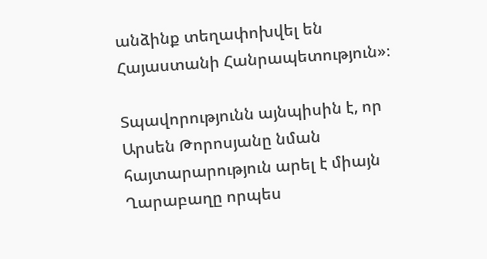անձինք տեղափոխվել են Հայաստանի Հանրապետություն»։

Տպավորությունն այնպիսին է, որ Արսեն Թորոսյանը նման հայտարարություն արել է միայն Ղարաբաղը որպես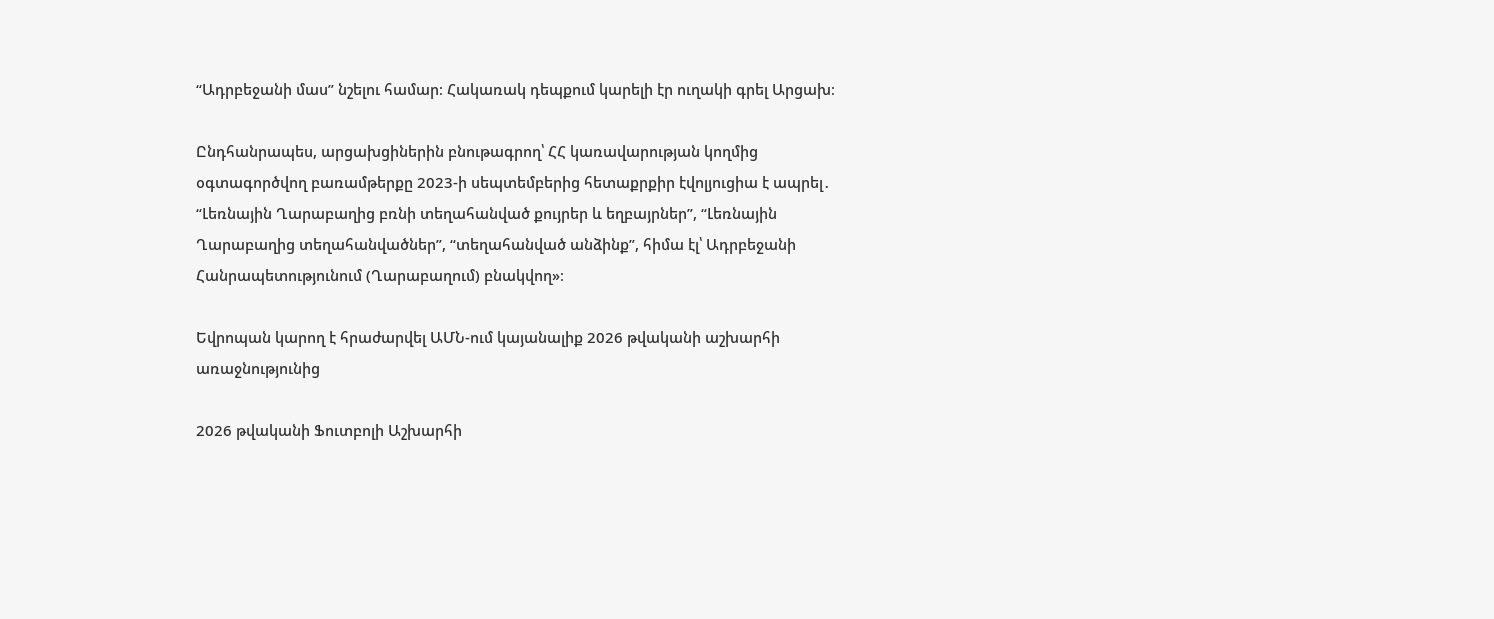“Ադրբեջանի մաս” նշելու համար։ Հակառակ դեպքում կարելի էր ուղակի գրել Արցախ։

Ընդհանրապես, արցախցիներին բնութագրող՝ ՀՀ կառավարության կողմից օգտագործվող բառամթերքը 2023-ի սեպտեմբերից հետաքրքիր էվոլյուցիա է ապրել․ “Լեռնային Ղարաբաղից բռնի տեղահանված քույրեր և եղբայրներ”, “Լեռնային Ղարաբաղից տեղահանվածներ”, “տեղահանված անձինք”, հիմա էլ՝ Ադրբեջանի Հանրապետությունում (Ղարաբաղում) բնակվող»։

Եվրոպան կարող է հրաժարվել ԱՄՆ-ում կայանալիք 2026 թվականի աշխարհի առաջնությունից

2026 թվականի Ֆուտբոլի Աշխարհի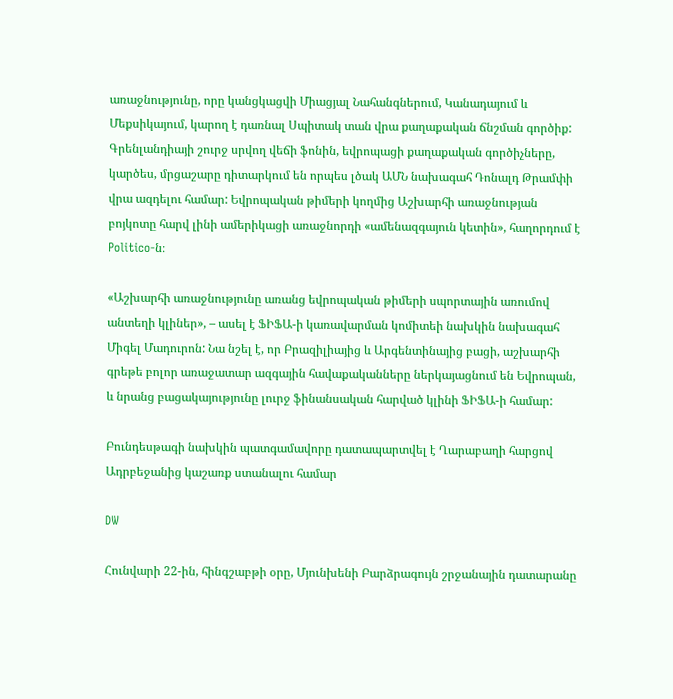առաջնությունը, որը կանցկացվի Միացյալ Նահանգներում, Կանադայում և Մեքսիկայում, կարող է դառնալ Սպիտակ տան վրա քաղաքական ճնշման գործիք: Գրենլանդիայի շուրջ սրվող վեճի ֆոնին, եվրոպացի քաղաքական գործիչները, կարծես, մրցաշարը դիտարկում են որպես լծակ ԱՄՆ նախագահ Դոնալդ Թրամփի վրա ազդելու համար: Եվրոպական թիմերի կողմից Աշխարհի առաջնության բոյկոտը հարվ լինի ամերիկացի առաջնորդի «ամենազգայուն կետին», հաղորդում է Politico-ն։

«Աշխարհի առաջնությունը առանց եվրոպական թիմերի սպորտային առումով անտեղի կլիներ», – ասել է ՖԻՖԱ-ի կառավարման կոմիտեի նախկին նախագահ Միգել Մադուրոն: Նա նշել է, որ Բրազիլիայից և Արգենտինայից բացի, աշխարհի գրեթե բոլոր առաջատար ազգային հավաքականները ներկայացնում են Եվրոպան, և նրանց բացակայությունը լուրջ ֆինանսական հարված կլինի ՖԻՖԱ-ի համար:

Բունդեսթագի նախկին պատգամավորը դատապարտվել է Ղարաբաղի հարցով Ադրբեջանից կաշառք ստանալու համար

DW

Հունվարի 22-ին, հինգշաբթի օրը, Մյունխենի Բարձրագույն շրջանային դատարանը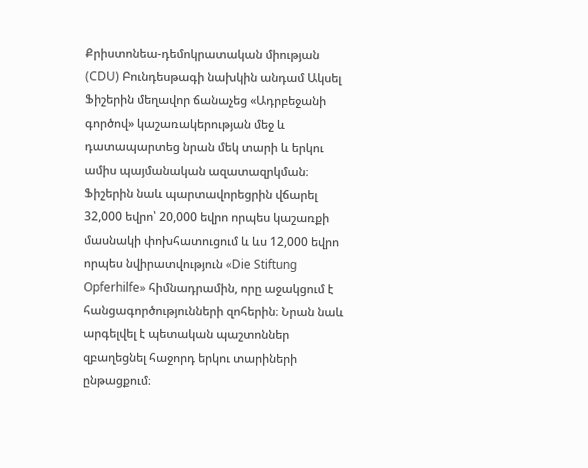Քրիստոնեա-դեմոկրատական միության (CDU) Բունդեսթագի նախկին անդամ Ակսել Ֆիշերին մեղավոր ճանաչեց «Ադրբեջանի գործով» կաշառակերության մեջ և դատապարտեց նրան մեկ տարի և երկու ամիս պայմանական ազատազրկման։ Ֆիշերին նաև պարտավորեցրին վճարել 32,000 եվրո՝ 20,000 եվրո որպես կաշառքի մասնակի փոխհատուցում և ևս 12,000 եվրո որպես նվիրատվություն «Die Stiftung Opferhilfe» հիմնադրամին, որը աջակցում է հանցագործությունների զոհերին։ Նրան նաև արգելվել է պետական պաշտոններ զբաղեցնել հաջորդ երկու տարիների ընթացքում։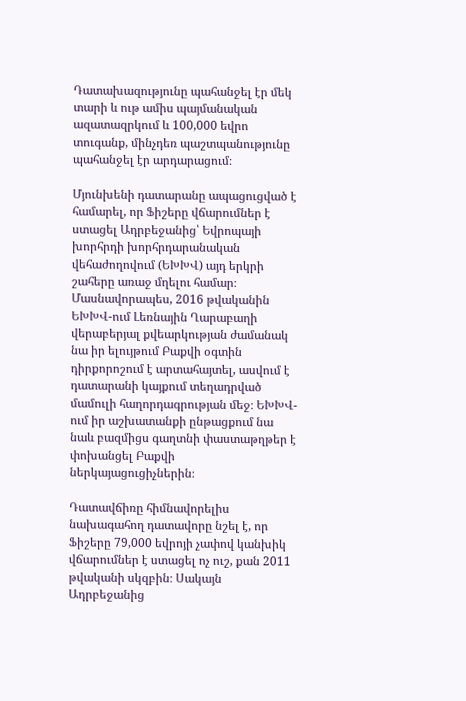Դատախազությունը պահանջել էր մեկ տարի և ութ ամիս պայմանական ազատազրկում և 100,000 եվրո տուգանք, մինչդեռ պաշտպանությունը պահանջել էր արդարացում։

Մյունխենի դատարանը ապացուցված է համարել, որ Ֆիշերը վճարումներ է ստացել Ադրբեջանից՝ Եվրոպայի խորհրդի խորհրդարանական վեհաժողովում (ԵԽԽՎ) այդ երկրի շահերը առաջ մղելու համար։ Մասնավորապես, 2016 թվականին ԵԽԽՎ-ում Լեռնային Ղարաբաղի վերաբերյալ քվեարկության ժամանակ նա իր ելույթում Բաքվի օգտին դիրքորոշում է արտահայտել, ասվում է դատարանի կայքում տեղադրված մամուլի հաղորդագրության մեջ։ ԵԽԽՎ-ում իր աշխատանքի ընթացքում նա նաև բազմիցս գաղտնի փաստաթղթեր է փոխանցել Բաքվի ներկայացուցիչներին։

Դատավճիռը հիմնավորելիս նախագահող դատավորը նշել է, որ Ֆիշերը 79,000 եվրոյի չափով կանխիկ վճարումներ է ստացել ոչ ուշ, քան 2011 թվականի սկզբին։ Սակայն Ադրբեջանից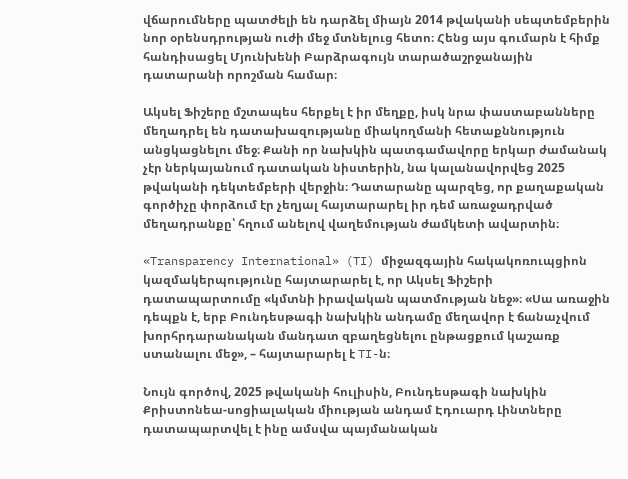վճարումները պատժելի են դարձել միայն 2014 թվականի սեպտեմբերին նոր օրենսդրության ուժի մեջ մտնելուց հետո։ Հենց այս գումարն է հիմք հանդիսացել Մյունխենի Բարձրագույն տարածաշրջանային դատարանի որոշման համար։

Ակսել Ֆիշերը մշտապես հերքել է իր մեղքը, իսկ նրա փաստաբանները մեղադրել են դատախազությանը միակողմանի հետաքննություն անցկացնելու մեջ։ Քանի որ նախկին պատգամավորը երկար ժամանակ չէր ներկայանում դատական նիստերին, նա կալանավորվեց 2025 թվականի դեկտեմբերի վերջին։ Դատարանը պարզեց, որ քաղաքական գործիչը փորձում էր չեղյալ հայտարարել իր դեմ առաջադրված մեղադրանքը՝ հղում անելով վաղեմության ժամկետի ավարտին։

«Transparency International» (TI) միջազգային հակակոռուպցիոն կազմակերպությունը հայտարարել է, որ Ակսել Ֆիշերի դատապարտումը «կմտնի իրավական պատմության նեջ»։ «Սա առաջին դեպքն է, երբ Բունդեսթագի նախկին անդամը մեղավոր է ճանաչվում խորհրդարանական մանդատ զբաղեցնելու ընթացքում կաշառք ստանալու մեջ», – հայտարարել է TI-ն։

Նույն գործով, 2025 թվականի հուլիսին, Բունդեսթագի նախկին Քրիստոնեա-սոցիալական միության անդամ Էդուարդ Լինտները դատապարտվել է ինը ամսվա պայմանական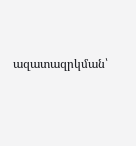ազատազրկման՝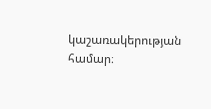կաշառակերության համար։